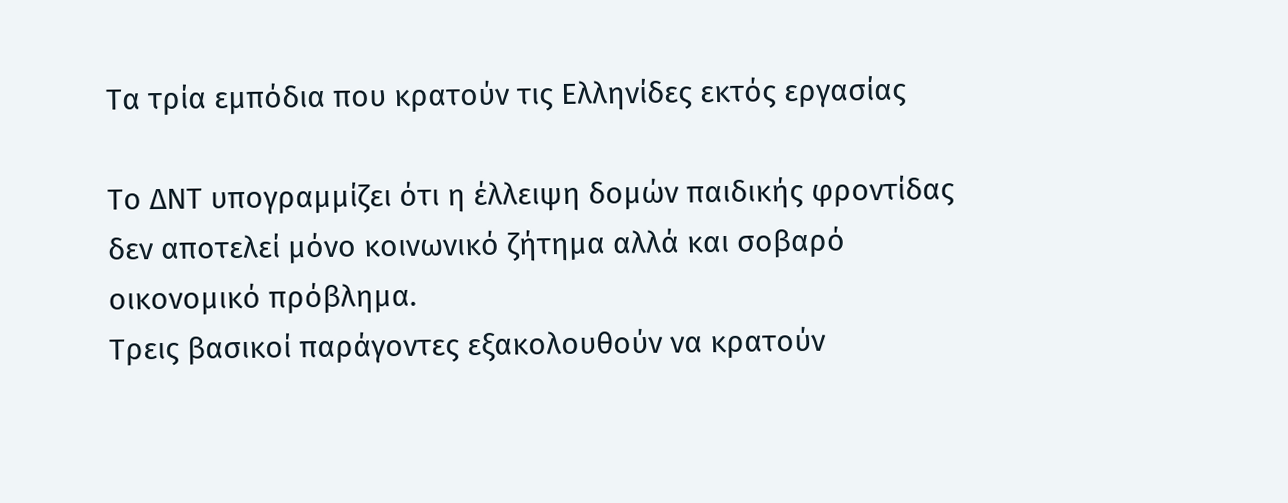Τα τρία εμπόδια που κρατούν τις Ελληνίδες εκτός εργασίας

Το ΔΝΤ υπογραμμίζει ότι η έλλειψη δομών παιδικής φροντίδας δεν αποτελεί μόνο κοινωνικό ζήτημα αλλά και σοβαρό οικονομικό πρόβλημα.
Τρεις βασικοί παράγοντες εξακολουθούν να κρατούν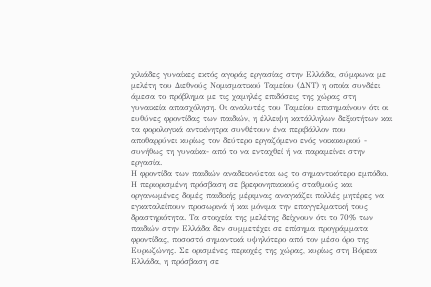χιλιάδες γυναίκες εκτός αγοράς εργασίας στην Ελλάδα, σύμφωνα με μελέτη του Διεθνούς Νομισματικού Ταμείου (ΔΝΤ) η οποία συνδέει άμεσα το πρόβλημα με τις χαμηλές επιδόσεις της χώρας στη γυναικεία απασχόληση. Οι αναλυτές του Ταμείου επισημαίνουν ότι οι ευθύνες φροντίδας των παιδιών, η έλλειψη κατάλληλων δεξιοτήτων και τα φορολογικά αντικίνητρα συνθέτουν ένα περιβάλλον που αποθαρρύνει κυρίως τον δεύτερο εργαζόμενο ενός νοικοκυριού - συνήθως τη γυναίκα- από το να ενταχθεί ή να παραμείνει στην εργασία.
Η φροντίδα των παιδιών αναδεικνύεται ως το σημαντικότερο εμπόδιο. Η περιορισμένη πρόσβαση σε βρεφονηπιακούς σταθμούς και οργανωμένες δομές παιδικής μέριμνας αναγκάζει πολλές μητέρες να εγκαταλείπουν προσωρινά ή και μόνιμα την επαγγελματική τους δραστηριότητα. Τα στοιχεία της μελέτης δείχνουν ότι το 70% των παιδιών στην Ελλάδα δεν συμμετέχει σε επίσημα προγράμματα φροντίδας, ποσοστό σημαντικά υψηλότερο από τον μέσο όρο της Ευρωζώνης. Σε ορισμένες περιοχές της χώρας, κυρίως στη Βόρεια Ελλάδα, η πρόσβαση σε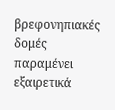βρεφονηπιακές δομές παραμένει εξαιρετικά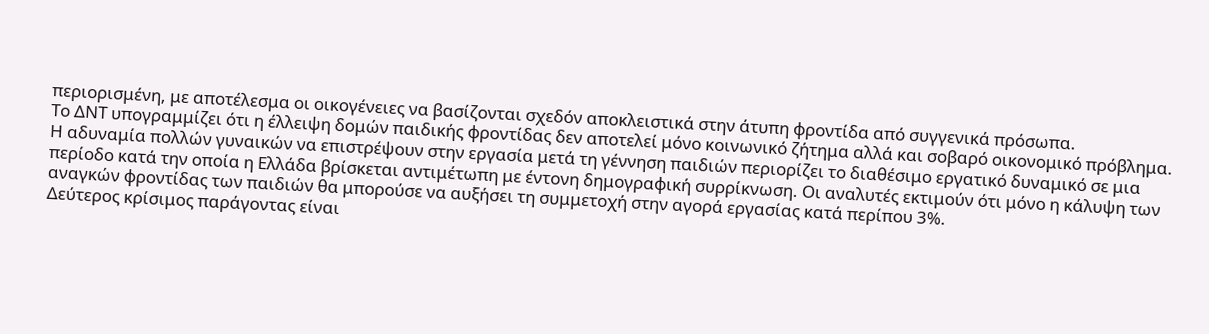περιορισμένη, με αποτέλεσμα οι οικογένειες να βασίζονται σχεδόν αποκλειστικά στην άτυπη φροντίδα από συγγενικά πρόσωπα.
Το ΔΝΤ υπογραμμίζει ότι η έλλειψη δομών παιδικής φροντίδας δεν αποτελεί μόνο κοινωνικό ζήτημα αλλά και σοβαρό οικονομικό πρόβλημα. Η αδυναμία πολλών γυναικών να επιστρέψουν στην εργασία μετά τη γέννηση παιδιών περιορίζει το διαθέσιμο εργατικό δυναμικό σε μια περίοδο κατά την οποία η Ελλάδα βρίσκεται αντιμέτωπη με έντονη δημογραφική συρρίκνωση. Οι αναλυτές εκτιμούν ότι μόνο η κάλυψη των αναγκών φροντίδας των παιδιών θα μπορούσε να αυξήσει τη συμμετοχή στην αγορά εργασίας κατά περίπου 3%.
Δεύτερος κρίσιμος παράγοντας είναι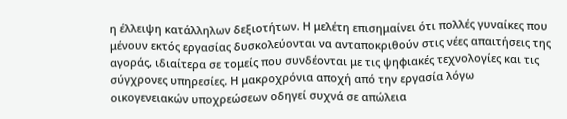η έλλειψη κατάλληλων δεξιοτήτων. Η μελέτη επισημαίνει ότι πολλές γυναίκες που μένουν εκτός εργασίας δυσκολεύονται να ανταποκριθούν στις νέες απαιτήσεις της αγοράς, ιδιαίτερα σε τομείς που συνδέονται με τις ψηφιακές τεχνολογίες και τις σύγχρονες υπηρεσίες. Η μακροχρόνια αποχή από την εργασία λόγω οικογενειακών υποχρεώσεων οδηγεί συχνά σε απώλεια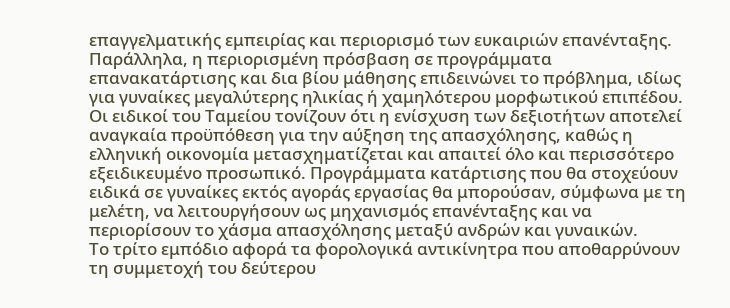επαγγελματικής εμπειρίας και περιορισμό των ευκαιριών επανένταξης. Παράλληλα, η περιορισμένη πρόσβαση σε προγράμματα επανακατάρτισης και δια βίου μάθησης επιδεινώνει το πρόβλημα, ιδίως για γυναίκες μεγαλύτερης ηλικίας ή χαμηλότερου μορφωτικού επιπέδου.
Οι ειδικοί του Ταμείου τονίζουν ότι η ενίσχυση των δεξιοτήτων αποτελεί αναγκαία προϋπόθεση για την αύξηση της απασχόλησης, καθώς η ελληνική οικονομία μετασχηματίζεται και απαιτεί όλο και περισσότερο εξειδικευμένο προσωπικό. Προγράμματα κατάρτισης που θα στοχεύουν ειδικά σε γυναίκες εκτός αγοράς εργασίας θα μπορούσαν, σύμφωνα με τη μελέτη, να λειτουργήσουν ως μηχανισμός επανένταξης και να περιορίσουν το χάσμα απασχόλησης μεταξύ ανδρών και γυναικών.
Το τρίτο εμπόδιο αφορά τα φορολογικά αντικίνητρα που αποθαρρύνουν τη συμμετοχή του δεύτερου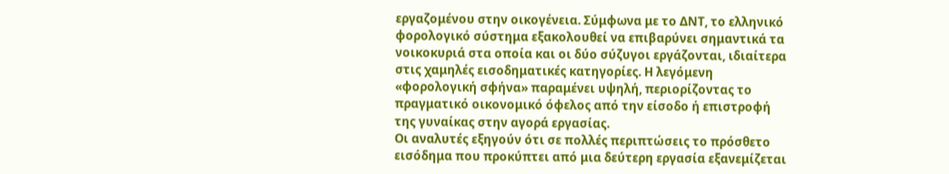εργαζομένου στην οικογένεια. Σύμφωνα με το ΔΝΤ, το ελληνικό φορολογικό σύστημα εξακολουθεί να επιβαρύνει σημαντικά τα νοικοκυριά στα οποία και οι δύο σύζυγοι εργάζονται, ιδιαίτερα στις χαμηλές εισοδηματικές κατηγορίες. Η λεγόμενη «φορολογική σφήνα» παραμένει υψηλή, περιορίζοντας το πραγματικό οικονομικό όφελος από την είσοδο ή επιστροφή της γυναίκας στην αγορά εργασίας.
Οι αναλυτές εξηγούν ότι σε πολλές περιπτώσεις το πρόσθετο εισόδημα που προκύπτει από μια δεύτερη εργασία εξανεμίζεται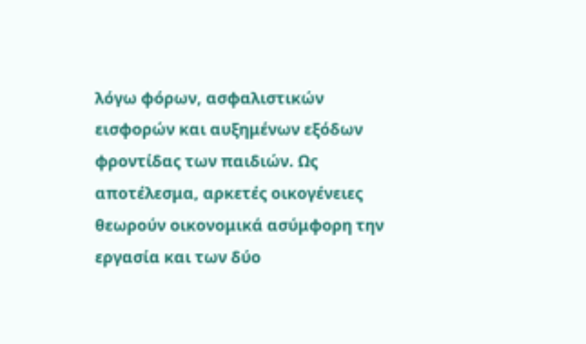λόγω φόρων, ασφαλιστικών εισφορών και αυξημένων εξόδων φροντίδας των παιδιών. Ως αποτέλεσμα, αρκετές οικογένειες θεωρούν οικονομικά ασύμφορη την εργασία και των δύο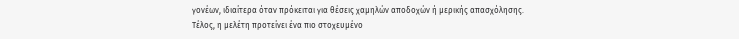γονέων, ιδιαίτερα όταν πρόκειται για θέσεις χαμηλών αποδοχών ή μερικής απασχόλησης.
Τέλος, η μελέτη προτείνει ένα πιο στοχευμένο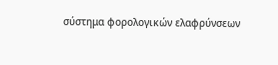σύστημα φορολογικών ελαφρύνσεων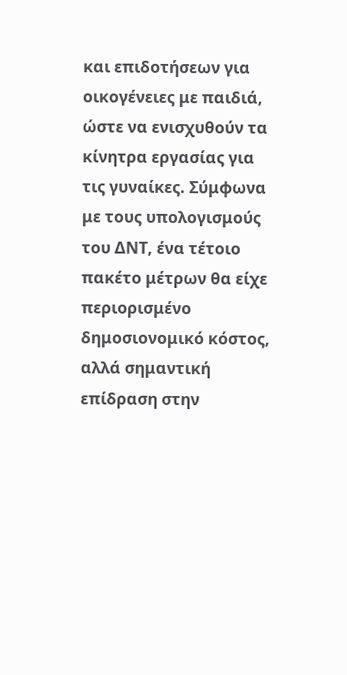και επιδοτήσεων για οικογένειες με παιδιά, ώστε να ενισχυθούν τα κίνητρα εργασίας για τις γυναίκες. Σύμφωνα με τους υπολογισμούς του ΔΝΤ, ένα τέτοιο πακέτο μέτρων θα είχε περιορισμένο δημοσιονομικό κόστος, αλλά σημαντική επίδραση στην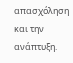απασχόληση και την ανάπτυξη.